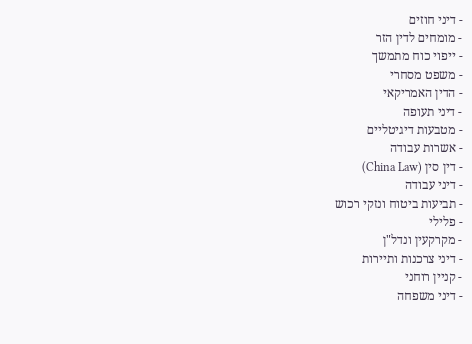- דיני חוזים
- מומחים לדין הזר
- ייפוי כוח מתמשך
- משפט מסחרי
- הדין האמריקאי
- דיני תעופה
- מטבעות דיגיטליים
- אשרות עבודה
- דין סין (China Law)
- דיני עבודה
- תביעות ביטוח ונזקי רכוש
- פלילי
- מקרקעין ונדל"ן
- דיני צרכנות ותיירות
- קניין רוחני
- דיני משפחה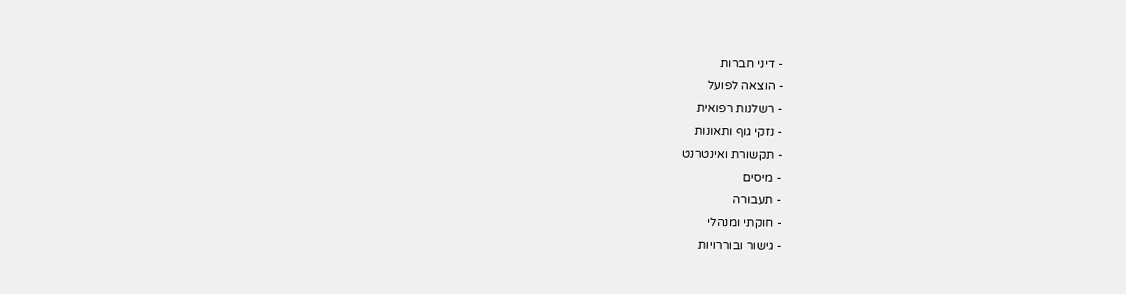- דיני חברות
- הוצאה לפועל
- רשלנות רפואית
- נזקי גוף ותאונות
- תקשורת ואינטרנט
- מיסים
- תעבורה
- חוקתי ומנהלי
- גישור ובוררויות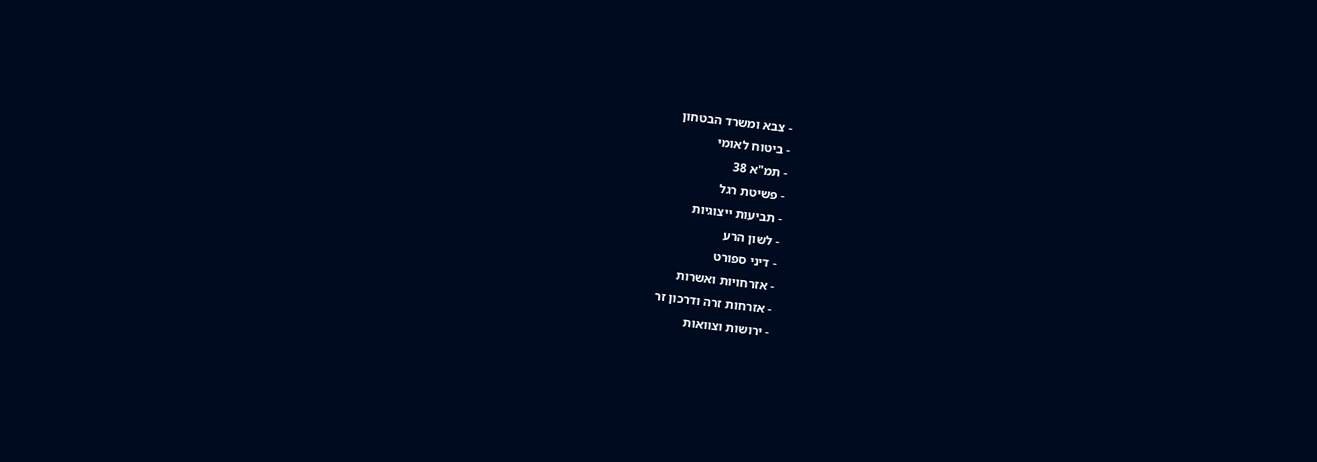- צבא ומשרד הבטחון
- ביטוח לאומי
- תמ"א 38
- פשיטת רגל
- תביעות ייצוגיות
- לשון הרע
- דיני ספורט
- אזרחויות ואשרות
- אזרחות זרה ודרכון זר
- ירושות וצוואות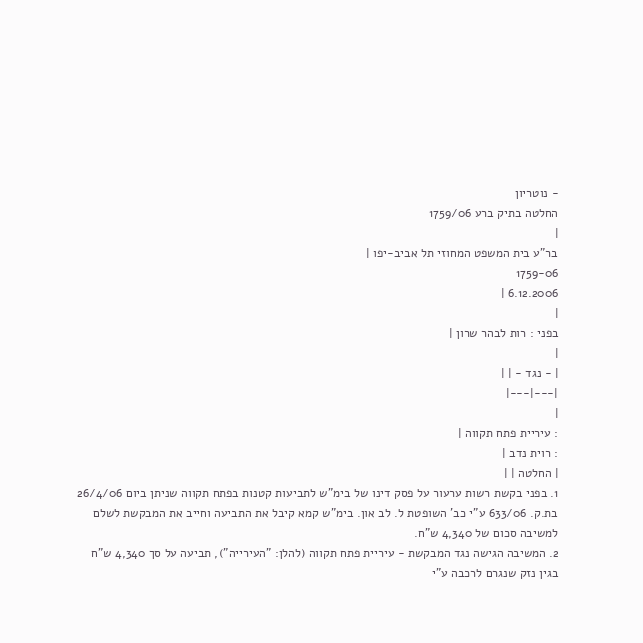- נוטריון
החלטה בתיק ברע 1759/06
|
בר"ע בית המשפט המחוזי תל אביב-יפו |
1759-06
6.12.2006 |
|
בפני : רות לבהר שרון |
|
| - נגד - | |
|---|---|
|
: עיריית פתח תקווה |
: רוית נדב |
| החלטה | |
1. בפני בקשת רשות ערעור על פסק דינו של בימ"ש לתביעות קטנות בפתח תקווה שניתן ביום 26/4/06 בת.ק. 633/06 ע"י כב' השופטת ל. לב און. בימ"ש קמא קיבל את התביעה וחייב את המבקשת לשלם למשיבה סכום של 4,340 ש"ח.
2. המשיבה הגישה נגד המבקשת - עיריית פתח תקווה (להלן: "העירייה"), תביעה על סך 4,340 ש"ח בגין נזק שנגרם לרכבה ע"י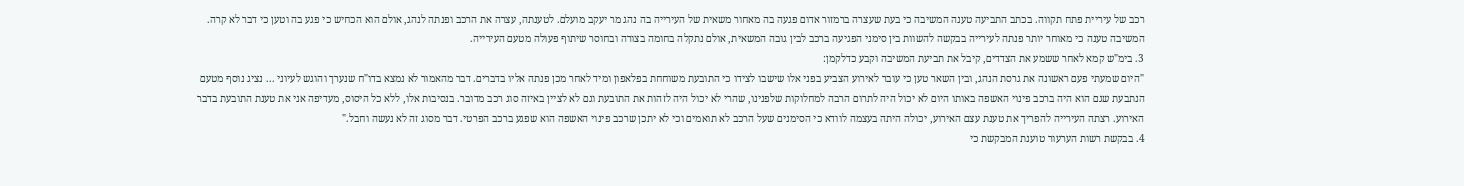רכב של עיריית פתח תקווה. בכתב התביעה טענה המשיבה כי בעת שעצרה ברמזור אדום פגעה בה מאחור משאית של העירייה בה נהג מר יעקב מועלם. לטענתה, עצרה את הרכב ופנתה לנהג, אולם הוא הכחיש כי פגע בה וטען כי דבר לא קרה. המשיבה טענה כי מאוחר יותר פנתה לעירייה בבקשה להשוות בין סימני הפגיעה ברכב לבין גובה המשאית, אולם נתקלה בחומה בצורה ובחוסר שיתוף פעולה מטעם העירייה.
3. בימ"ש קמא לאחר ששמע את הצדדים, קיבל את תביעת המשיבה וקבע כדלקמן:
"היום שמעתי פעם ראשונה את גרסת הנהג, ובין השאר טען כי עובר לאירוע הצביע בפני אלו שישבו לצידו כי התובעת משוחחת בפלאפון ומיד לאחר מכן פנתה אליו בדברים. דבר מהאמור לא נמצא בדו"ח שנערך והוגש לעיוני ... נציג נוסף מטעם הנתבעת שגם הוא היה ברכב פינוי האשפה באותו היום לא יכול היה לתרום הרבה למחלוקות שלפנינו, שהרי לא יכול היה לזהות את התובעת וגם לא לציין באיזה סוג רכב מדובר. בנסיבות אלו, ללא כל היסוס, מעדיפה אני את טענת התובעת בדבר האירוע. רצתה העירייה להפריך את טענת עצם האירוע, יכולה היתה בעצמה לוודא כי הסימנים שעל הרכב לא תואמים וכי לא יתכן שרכב פינוי האשפה הוא שפגע ברכב הפרטי. דבר מסוג זה לא נעשה וחבל."
4. בבקשת רשות הערעור טוענת המבקשת כי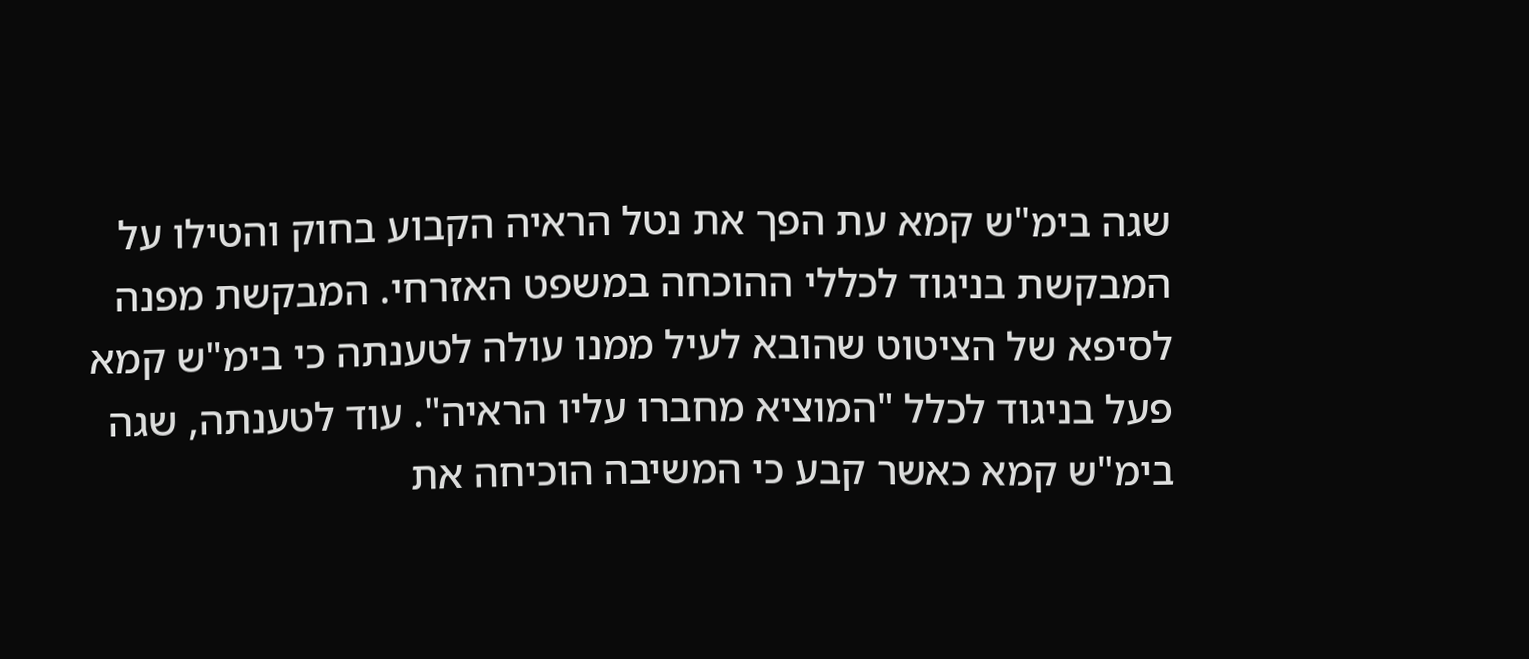שגה בימ"ש קמא עת הפך את נטל הראיה הקבוע בחוק והטילו על המבקשת בניגוד לכללי ההוכחה במשפט האזרחי. המבקשת מפנה לסיפא של הציטוט שהובא לעיל ממנו עולה לטענתה כי בימ"ש קמא פעל בניגוד לכלל "המוציא מחברו עליו הראיה". עוד לטענתה, שגה בימ"ש קמא כאשר קבע כי המשיבה הוכיחה את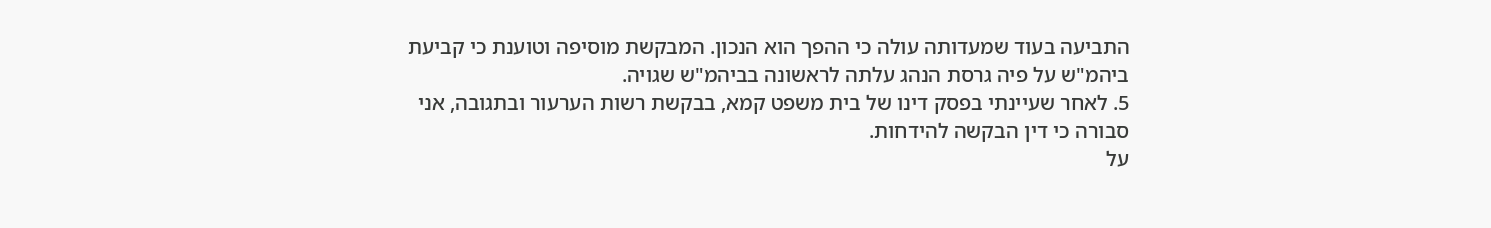התביעה בעוד שמעדותה עולה כי ההפך הוא הנכון. המבקשת מוסיפה וטוענת כי קביעת ביהמ"ש על פיה גרסת הנהג עלתה לראשונה בביהמ"ש שגויה.
5. לאחר שעיינתי בפסק דינו של בית משפט קמא, בבקשת רשות הערעור ובתגובה, אני סבורה כי דין הבקשה להידחות.
על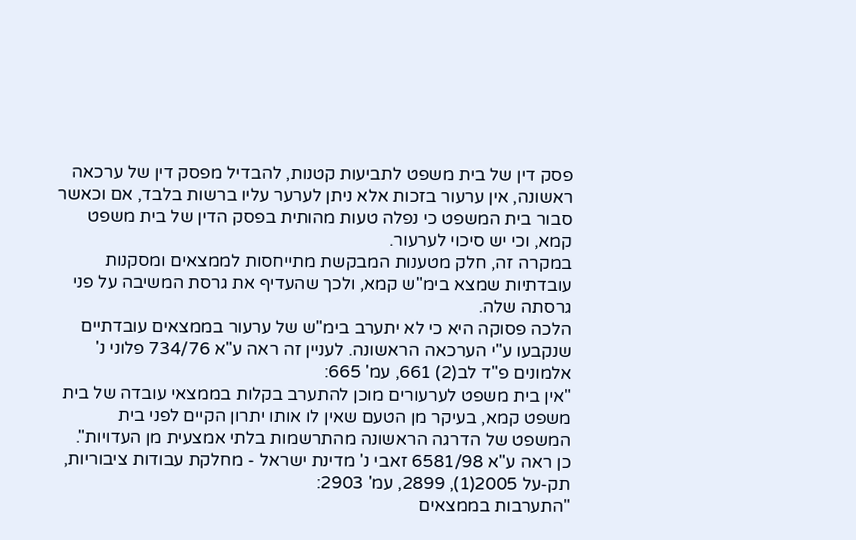פסק דין של בית משפט לתביעות קטנות, להבדיל מפסק דין של ערכאה ראשונה, אין ערעור בזכות אלא ניתן לערער עליו ברשות בלבד, אם וכאשר סבור בית המשפט כי נפלה טעות מהותית בפסק הדין של בית משפט קמא, וכי יש סיכוי לערעור.
במקרה זה, חלק מטענות המבקשת מתייחסות לממצאים ומסקנות עובדתיות שמצא בימ"ש קמא, ולכך שהעדיף את גרסת המשיבה על פני גרסתה שלה.
הלכה פסוקה היא כי לא יתערב בימ"ש של ערעור בממצאים עובדתיים שנקבעו ע"י הערכאה הראשונה. לעניין זה ראה ע"א 734/76 פלוני נ' אלמונים פ"ד לב(2) 661, עמ' 665:
"אין בית משפט לערעורים מוכן להתערב בקלות בממצאי עובדה של בית משפט קמא, בעיקר מן הטעם שאין לו אותו יתרון הקיים לפני בית המשפט של הדרגה הראשונה מהתרשמות בלתי אמצעית מן העדויות".
כן ראה ע"א 6581/98 זאבי נ' מדינת ישראל - מחלקת עבודות ציבוריות, תק-על 2005(1), 2899, עמ' 2903:
"התערבות בממצאים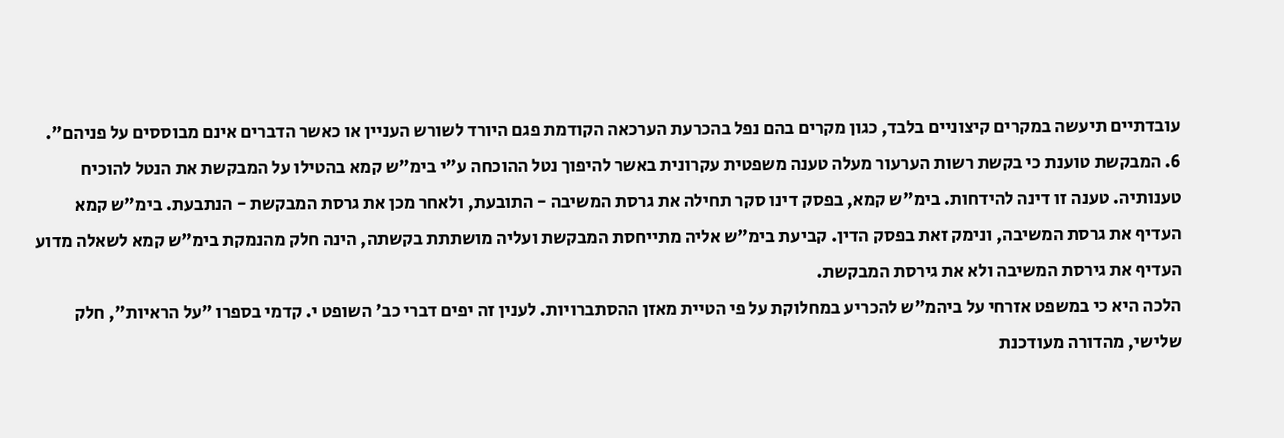עובדתיים תיעשה במקרים קיצוניים בלבד, כגון מקרים בהם נפל בהכרעת הערכאה הקודמת פגם היורד לשורש העניין או כאשר הדברים אינם מבוססים על פניהם".
6. המבקשת טוענת כי בקשת רשות הערעור מעלה טענה משפטית עקרונית באשר להיפוך נטל ההוכחה ע"י בימ"ש קמא בהטילו על המבקשת את הנטל להוכיח טענותיה. טענה זו דינה להידחות. בימ"ש קמא, בפסק דינו סקר תחילה את גרסת המשיבה - התובעת, ולאחר מכן את גרסת המבקשת - הנתבעת. בימ"ש קמא העדיף את גרסת המשיבה, ונימק זאת בפסק הדין. קביעת בימ"ש אליה מתייחסת המבקשת ועליה מושתתת בקשתה, הינה חלק מהנמקת בימ"ש קמא לשאלה מדוע העדיף את גירסת המשיבה ולא את גירסת המבקשת.
הלכה היא כי במשפט אזרחי על ביהמ"ש להכריע במחלוקת על פי הטיית מאזן ההסתברויות. לענין זה יפים דברי כב' השופט י. קדמי בספרו "על הראיות", חלק שלישי, מהדורה מעודכנת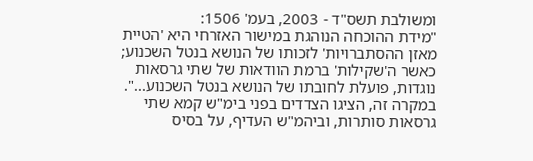ומשולבת תשס"ד - 2003, בעמ' 1506:
"מידת ההוכחה הנוהגת במישור האזרחי היא 'הטיית מאזן ההסתברויות' לזכותו של הנושא בנטל השכנוע; כאשר ה'שקילות' ברמת הוודאות של שתי גרסאות נוגדות, פועלת לחובתו של הנושא בנטל השכנוע...".
במקרה זה, הציגו הצדדים בפני בימ"ש קמא שתי גרסאות סותרות, וביהמ"ש העדיף, על בסיס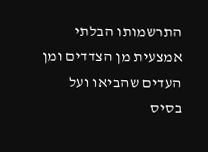התרשמותו הבלתי אמצעית מן הצדדים ומן העדים שהביאו ועל בסיס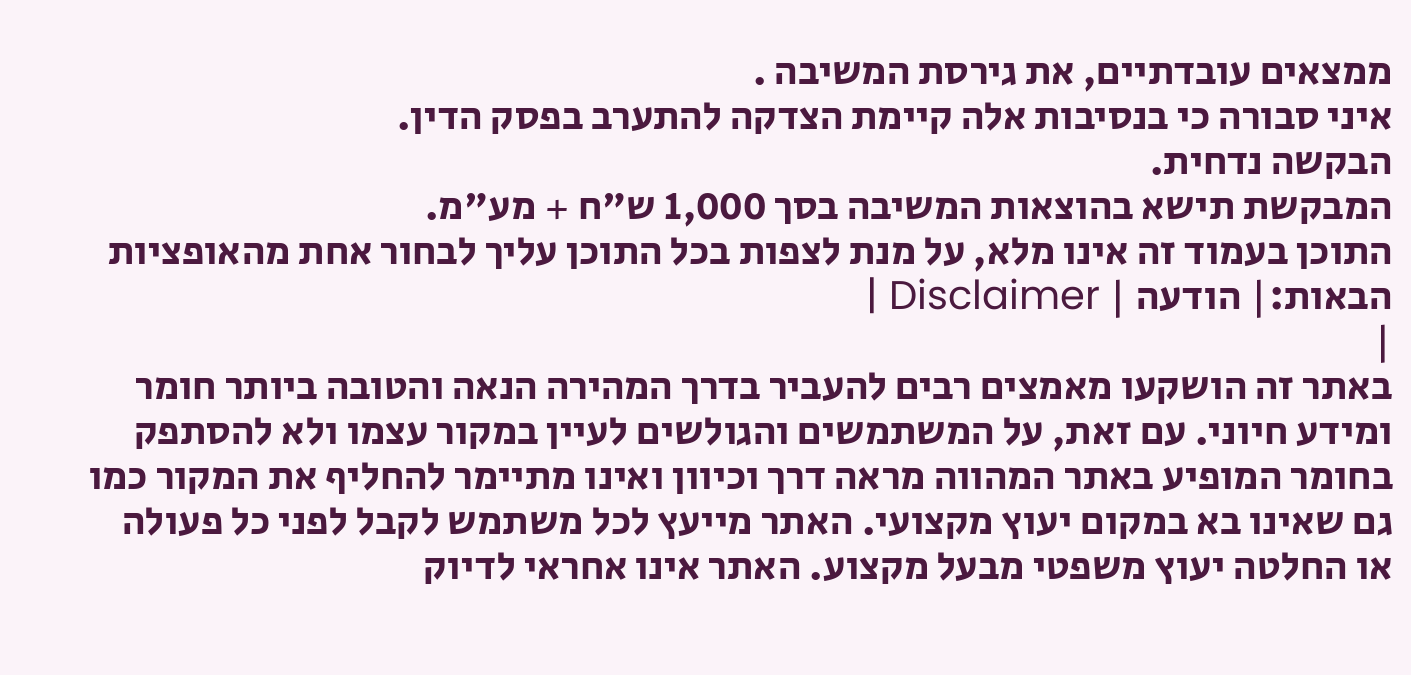ממצאים עובדתיים, את גירסת המשיבה .
איני סבורה כי בנסיבות אלה קיימת הצדקה להתערב בפסק הדין.
הבקשה נדחית.
המבקשת תישא בהוצאות המשיבה בסך 1,000 ש"ח + מע"מ.
התוכן בעמוד זה אינו מלא, על מנת לצפות בכל התוכן עליך לבחור אחת מהאופציות הבאות:| הודעה | Disclaimer |
|
באתר זה הושקעו מאמצים רבים להעביר בדרך המהירה הנאה והטובה ביותר חומר ומידע חיוני. עם זאת, על המשתמשים והגולשים לעיין במקור עצמו ולא להסתפק בחומר המופיע באתר המהווה מראה דרך וכיוון ואינו מתיימר להחליף את המקור כמו גם שאינו בא במקום יעוץ מקצועי. האתר מייעץ לכל משתמש לקבל לפני כל פעולה או החלטה יעוץ משפטי מבעל מקצוע. האתר אינו אחראי לדיוק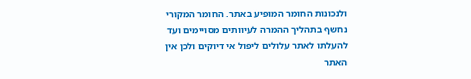ולנכונות החומר המופיע באתר. החומר המקורי נחשף בתהליך ההמרה לעיוותים מסויימים ועד להעלתו לאתר עלולים ליפול אי דיוקים ולכן אין האתר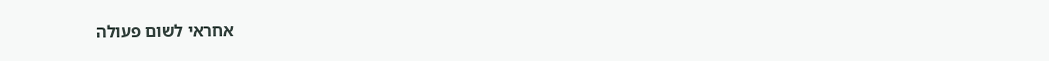אחראי לשום פעולה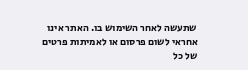שתעשה לאחר השימוש בו. האתר אינו אחראי לשום פרסום או לאמיתות פרטים של כל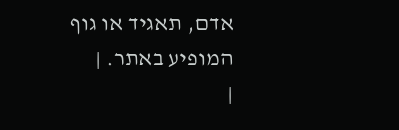אדם, תאגיד או גוף המופיע באתר. |
|